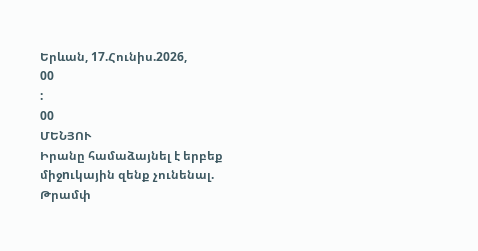Երևան, 17.Հունիս.2026,
00
:
00
ՄԵՆՅՈՒ
Իրանը համաձայնել է երբեք միջnւկային զենք չունենալ. Թրամփ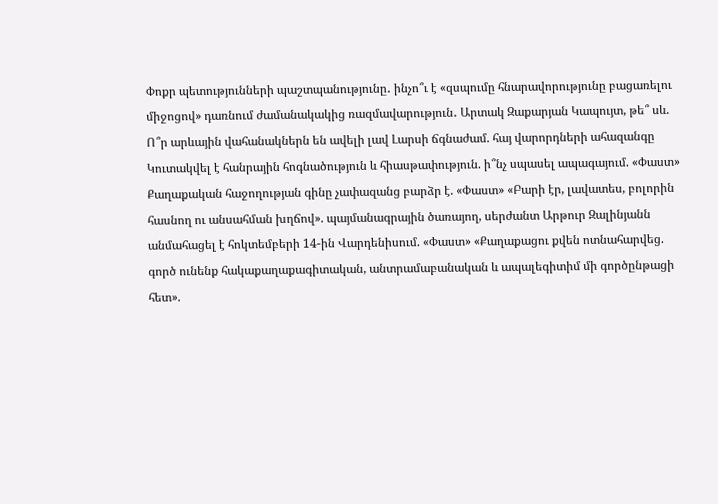Փոքր պետությունների պաշտպանությունը․ ինչո՞ւ է «զսպումը հնարավորությունը բացառելու միջոցով» դառնում ժամանակակից ռազմավարություն․ Արտակ Զաքարյան Կապույտ, թե՞ սև. Ո՞ր արևային վահանակներն են ավելի լավ Լարսի ճգնաժամ. հայ վարորդների ահազանգը Կուտակվել է հանրային հոգնածություն և հիասթափություն. ի՞նչ սպասել ապագայում. «Փաստ» Քաղաքական հաջողության գինը չափազանց բարձր է. «Փաստ» «Բարի էր, լավատես, բոլորին հասնող ու անսահման խղճով». պայմանագրային ծառայող, սերժանտ Արթուր Զալինյանն անմահացել է հոկտեմբերի 14-ին Վարդենիսում. «Փաստ» «Քաղաքացու քվեն ոտնահարվեց. գործ ունենք հակաքաղաքագիտական, անտրամաբանական և ապալեգիտիմ մի գործընթացի հետ».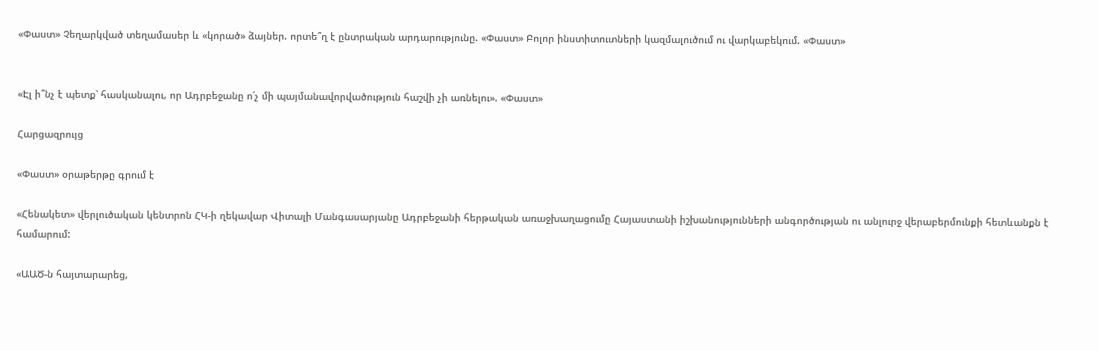«Փաստ» Չեղարկված տեղամասեր և «կորած» ձայներ. որտե՞ղ է ընտրական արդարությունը. «Փաստ» Բոլոր ինստիտուտների կազմալուծում ու վարկաբեկում. «Փաստ»


«Էլ ի՞նչ է պետք՝ հասկանալու, որ Ադրբեջանը ո՛չ մի պայմանավորվածություն հաշվի չի առնելու». «Փաստ»

Հարցազրույց

«Փաստ» օրաթերթը գրում է

«Հենակետ» վերլուծական կենտրոն ՀԿ-ի ղեկավար Վիտալի Մանգասարյանը Ադրբեջանի հերթական առաջխաղացումը Հայաստանի իշխանությունների անգործության ու անլուրջ վերաբերմունքի հետևանքն է համարում:

«ԱԱԾ-ն հայտարարեց,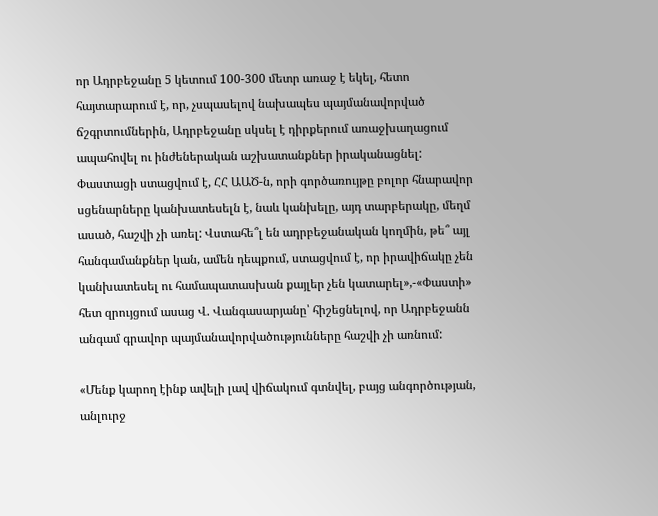որ Ադրբեջանը 5 կետում 100-300 մետր առաջ է եկել, հետո հայտարարում է, որ, չսպասելով նախապես պայմանավորված ճշգրտումներին, Ադրբեջանը սկսել է դիրքերում առաջխաղացում ապահովել ու ինժեներական աշխատանքներ իրականացնել: Փաստացի ստացվում է, ՀՀ ԱԱԾ-ն, որի գործառույթը բոլոր հնարավոր սցենարները կանխատեսելն է, նաև կանխելը, այդ տարբերակը, մեղմ ասած, հաշվի չի առել: Վստահե՞լ են ադրբեջանական կողմին, թե՞ այլ հանգամանքներ կան, ամեն դեպքում, ստացվում է, որ իրավիճակը չեն կանխատեսել ու համապատասխան քայլեր չեն կատարել»,-«Փաստի» հետ զրույցում ասաց Վ. Վանգասարյանը՝ հիշեցնելով, որ Ադրբեջանն անգամ գրավոր պայմանավորվածությունները հաշվի չի առնում:

«Մենք կարող էինք ավելի լավ վիճակում գտնվել, բայց անգործության, անլուրջ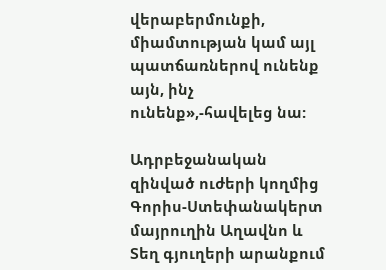վերաբերմունքի, միամտության կամ այլ պատճառներով ունենք այն, ինչ ունենք»,-հավելեց նա:

Ադրբեջանական զինված ուժերի կողմից Գորիս-Ստեփանակերտ մայրուղին Աղավնո և Տեղ գյուղերի արանքում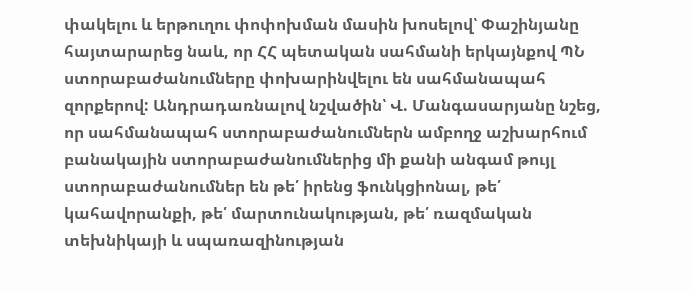փակելու և երթուղու փոփոխման մասին խոսելով՝ Փաշինյանը հայտարարեց նաև, որ ՀՀ պետական սահմանի երկայնքով ՊՆ ստորաբաժանումները փոխարինվելու են սահմանապահ զորքերով: Անդրադառնալով նշվածին՝ Վ. Մանգասարյանը նշեց, որ սահմանապահ ստորաբաժանումներն ամբողջ աշխարհում բանակային ստորաբաժանումներից մի քանի անգամ թույլ ստորաբաժանումներ են թե՛ իրենց ֆունկցիոնալ, թե՛ կահավորանքի, թե՛ մարտունակության, թե՛ ռազմական տեխնիկայի և սպառազինության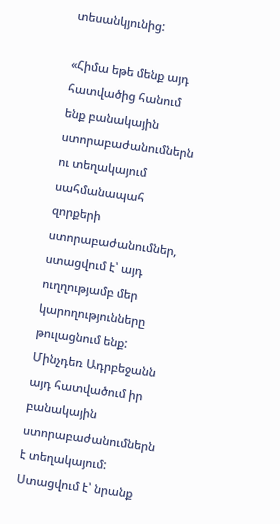տեսանկյունից:

«Հիմա եթե մենք այդ հատվածից հանում ենք բանակային ստորաբաժանումներն ու տեղակայում սահմանապահ զորքերի ստորաբաժանումներ, ստացվում է՝ այդ ուղղությամբ մեր կարողությունները թուլացնում ենք: Մինչդեռ Ադրբեջանն այդ հատվածում իր բանակային ստորաբաժանումներն է տեղակայում: Ստացվում է՝ նրանք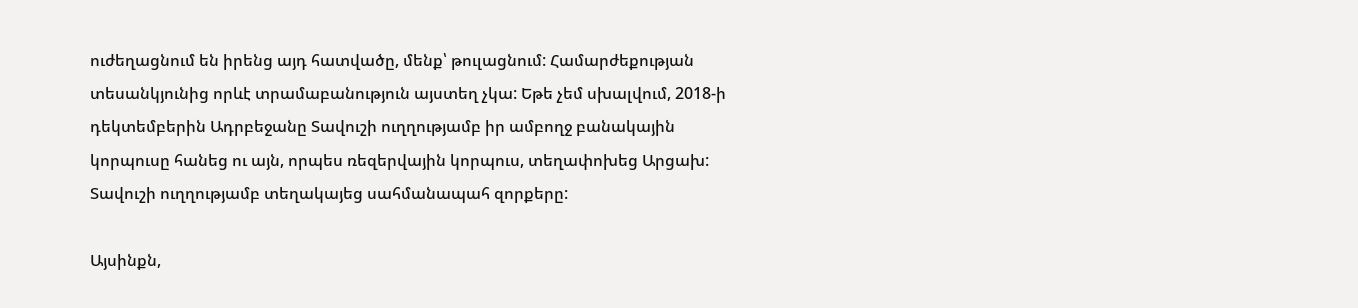ուժեղացնում են իրենց այդ հատվածը, մենք՝ թուլացնում: Համարժեքության տեսանկյունից որևէ տրամաբանություն այստեղ չկա: Եթե չեմ սխալվում, 2018-ի դեկտեմբերին Ադրբեջանը Տավուշի ուղղությամբ իր ամբողջ բանակային կորպուսը հանեց ու այն, որպես ռեզերվային կորպուս, տեղափոխեց Արցախ: Տավուշի ուղղությամբ տեղակայեց սահմանապահ զորքերը:

Այսինքն,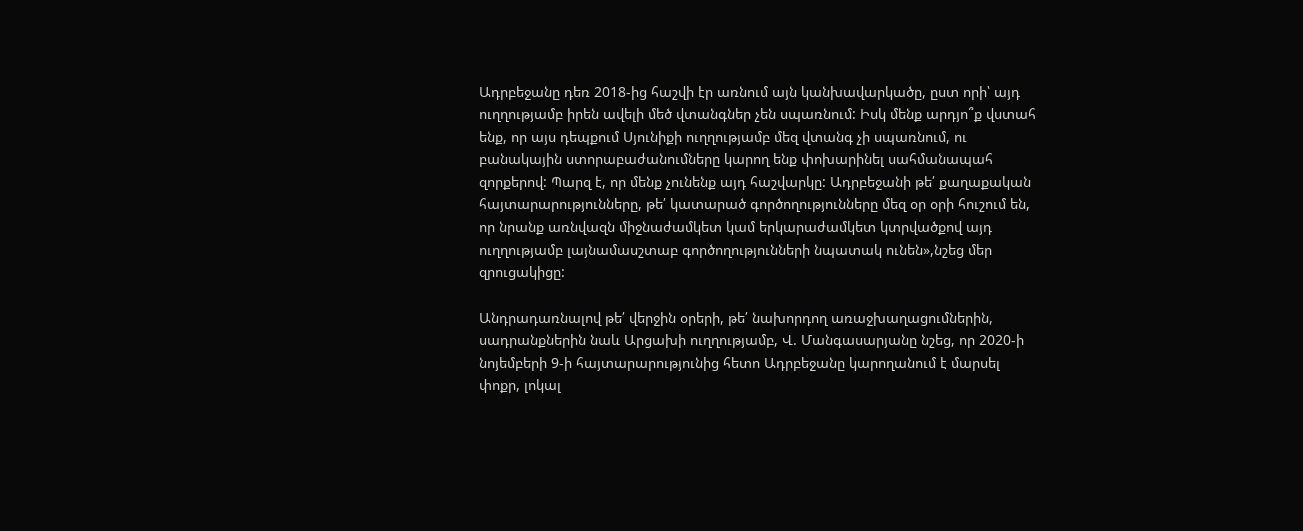Ադրբեջանը դեռ 2018-ից հաշվի էր առնում այն կանխավարկածը, ըստ որի՝ այդ ուղղությամբ իրեն ավելի մեծ վտանգներ չեն սպառնում: Իսկ մենք արդյո՞ք վստահ ենք, որ այս դեպքում Սյունիքի ուղղությամբ մեզ վտանգ չի սպառնում, ու բանակային ստորաբաժանումները կարող ենք փոխարինել սահմանապահ զորքերով: Պարզ է, որ մենք չունենք այդ հաշվարկը: Ադրբեջանի թե՛ քաղաքական հայտարարությունները, թե՛ կատարած գործողությունները մեզ օր օրի հուշում են, որ նրանք առնվազն միջնաժամկետ կամ երկարաժամկետ կտրվածքով այդ ուղղությամբ լայնամասշտաբ գործողությունների նպատակ ունեն»,նշեց մեր զրուցակիցը:

Անդրադառնալով թե՛ վերջին օրերի, թե՛ նախորդող առաջխաղացումներին, սադրանքներին նաև Արցախի ուղղությամբ, Վ. Մանգասարյանը նշեց, որ 2020-ի նոյեմբերի 9-ի հայտարարությունից հետո Ադրբեջանը կարողանում է մարսել փոքր, լոկալ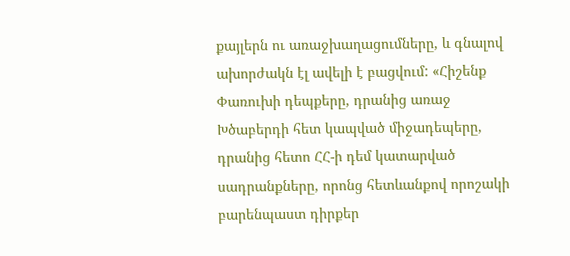քայլերն ու առաջխաղացումները, և գնալով ախորժակն էլ ավելի է բացվում: «Հիշենք Փառուխի դեպքերը, դրանից առաջ Խծաբերդի հետ կապված միջադեպերը, դրանից հետո ՀՀ-ի դեմ կատարված սադրանքները, որոնց հետևանքով որոշակի բարենպաստ դիրքեր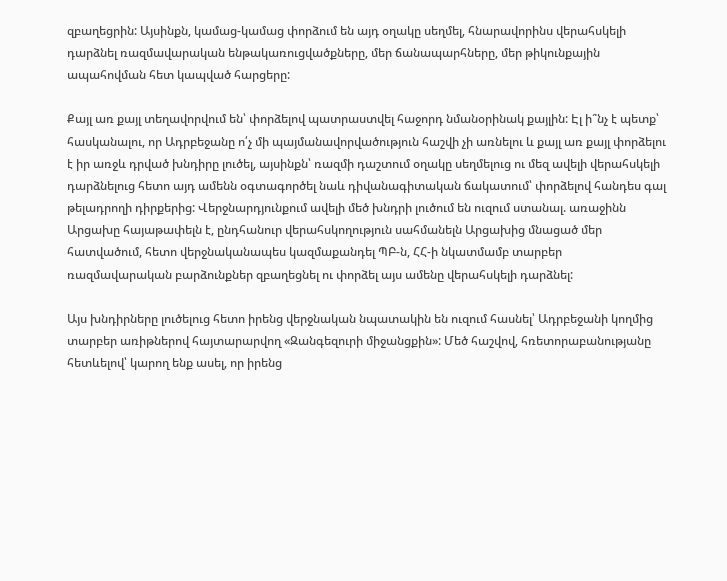զբաղեցրին: Այսինքն, կամաց-կամաց փորձում են այդ օղակը սեղմել, հնարավորինս վերահսկելի դարձնել ռազմավարական ենթակառուցվածքները, մեր ճանապարհները, մեր թիկունքային ապահովման հետ կապված հարցերը:

Քայլ առ քայլ տեղավորվում են՝ փորձելով պատրաստվել հաջորդ նմանօրինակ քայլին: Էլ ի՞նչ է պետք՝ հասկանալու, որ Ադրբեջանը ո՛չ մի պայմանավորվածություն հաշվի չի առնելու և քայլ առ քայլ փորձելու է իր առջև դրված խնդիրը լուծել, այսինքն՝ ռազմի դաշտում օղակը սեղմելուց ու մեզ ավելի վերահսկելի դարձնելուց հետո այդ ամենն օգտագործել նաև դիվանագիտական ճակատում՝ փորձելով հանդես գալ թելադրողի դիրքերից: Վերջնարդյունքում ավելի մեծ խնդրի լուծում են ուզում ստանալ. առաջինն Արցախը հայաթափելն է, ընդհանուր վերահսկողություն սահմանելն Արցախից մնացած մեր հատվածում, հետո վերջնականապես կազմաքանդել ՊԲ-ն, ՀՀ-ի նկատմամբ տարբեր ռազմավարական բարձունքներ զբաղեցնել ու փորձել այս ամենը վերահսկելի դարձնել:

Այս խնդիրները լուծելուց հետո իրենց վերջնական նպատակին են ուզում հասնել՝ Ադրբեջանի կողմից տարբեր առիթներով հայտարարվող «Զանգեզուրի միջանցքին»: Մեծ հաշվով, հռետորաբանությանը հետևելով՝ կարող ենք ասել, որ իրենց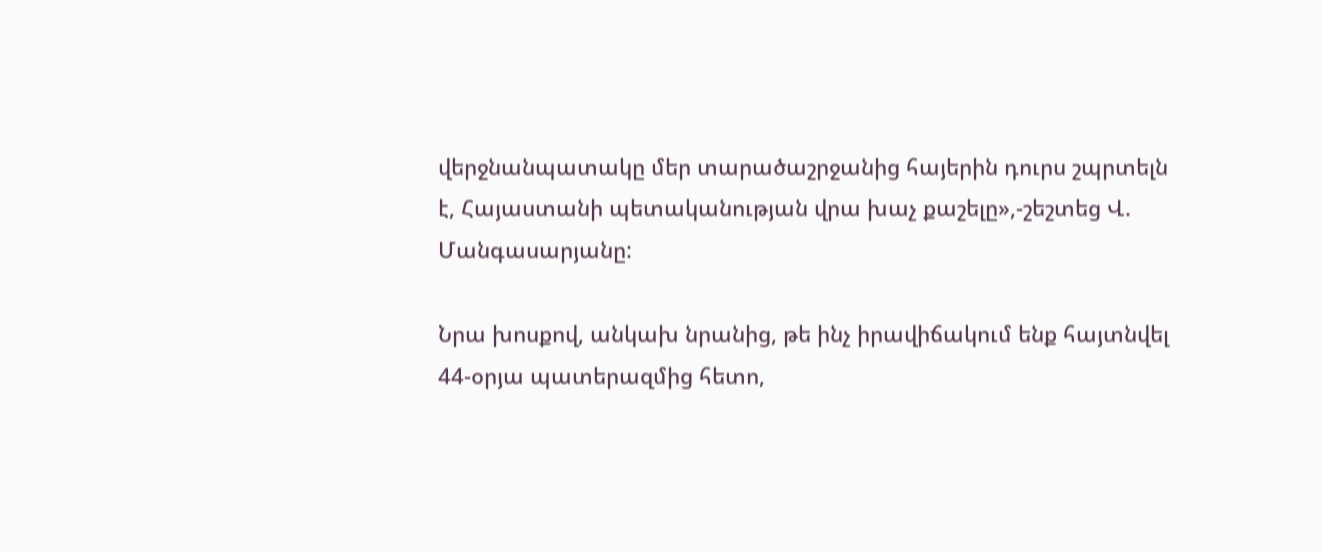վերջնանպատակը մեր տարածաշրջանից հայերին դուրս շպրտելն է, Հայաստանի պետականության վրա խաչ քաշելը»,-շեշտեց Վ. Մանգասարյանը:

Նրա խոսքով, անկախ նրանից, թե ինչ իրավիճակում ենք հայտնվել 44-օրյա պատերազմից հետո,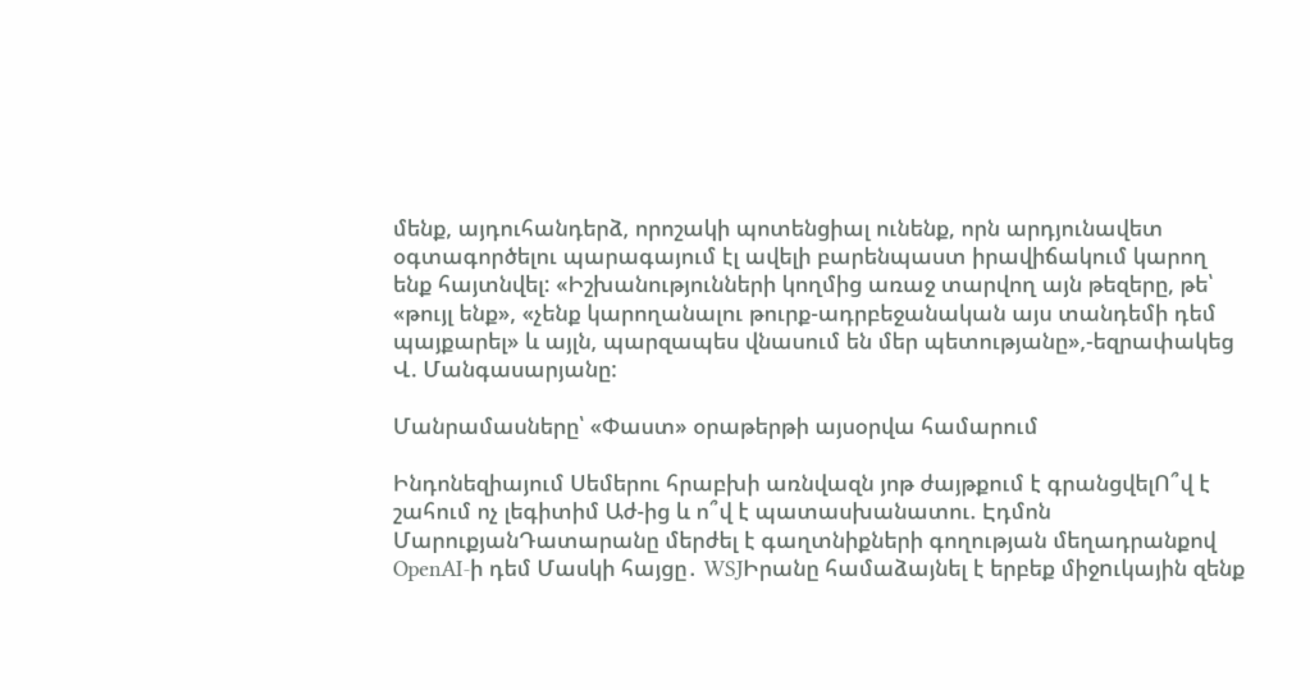մենք, այդուհանդերձ, որոշակի պոտենցիալ ունենք, որն արդյունավետ օգտագործելու պարագայում էլ ավելի բարենպաստ իրավիճակում կարող ենք հայտնվել: «Իշխանությունների կողմից առաջ տարվող այն թեզերը, թե՝ «թույլ ենք», «չենք կարողանալու թուրք-ադրբեջանական այս տանդեմի դեմ պայքարել» և այլն, պարզապես վնասում են մեր պետությանը»,-եզրափակեց Վ. Մանգասարյանը:

Մանրամասները՝ «Փաստ» օրաթերթի այսօրվա համարում

Ինդոնեզիայում Սեմերու հրաբխի առնվազն յոթ ժայթքում է գրանցվելՈ՞վ է շահում ոչ լեգիտիմ Աժ-ից և ո՞վ է պատասխանատու. Էդմոն ՄարուքյանԴատարանը մերժել է գաղտնիքների գողության մեղադրանքով OpenAI-ի դեմ Մասկի հայցը․ WSJԻրանը համաձայնել է երբեք միջnւկային զենք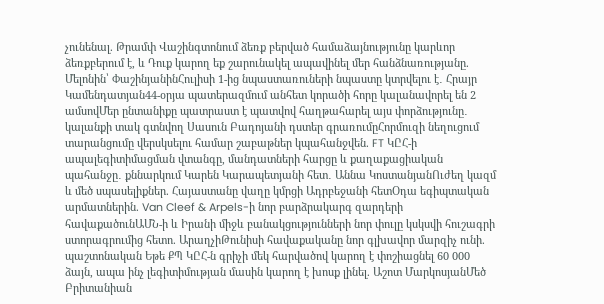չունենալ. Թրամփ Վաշինգտոնում ձեռք բերված համաձայնությունը կարևոր ձեռքբերում է, և Դուք կարող եք շարունակել ապավինել մեր հանձնառությանը. Մելոնին՝ ՓաշինյանինՀուլիսի 1-ից նպաստառուների նպաստը կտրվելու է․ Հրայր Կամենդատյան44-օրյա պատերազմում անհետ կորածի հորը կալանավորել են 2 ամսովՄեր ընտանիքը պատրաստ է պատվով հաղթահարել այս փորձությունը․ կալանքի տակ գտնվող Սասուն Բադոյանի դստեր գրառումըՀորմուզի նեղուցում տարանցումը վերսկսելու համար շաբաթներ կպահանջվեն. FT ԿԸՀ-ի ապալեգիտիմացման վտանգը, մանդատների հարցը և քաղաքացիական պահանջը․ քննարկում Կարեն Կարապետյանի հետ․ Աննա ԿոստանյանՈւժեղ կազմ և մեծ սպասելիքներ. Հայաստանը վաղը կմրցի Ադրբեջանի հետՕդա եգիպտական արմատներին. Van Cleef & Arpels-ի նոր բարձրակարգ զարդերի հավաքածունԱՄՆ-ի և Իրանի միջև բանակցությունների նոր փուլը կսկսվի հուշագրի ստորագրումից հետո. ԱրաղչիԹունիսի հավաքականը նոր գլխավոր մարզիչ ունի. պաշտոնական Եթե ՔՊ ԿԸՀ-ն գրիչի մեկ հարվածով կարող է փոշիացնել 60 000 ձայն, ապա ինչ լեգիտիմության մասին կարող է խոսք լինել. Աշոտ ՄարկոսյանՄեծ Բրիտանիան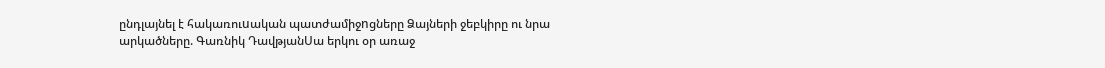ընդլայնել է հակառուuական պատժամիջnցները Ձայների ջեբկիրը ու նրա արկածները. Գառնիկ ԴավթյանՍա երկու օր առաջ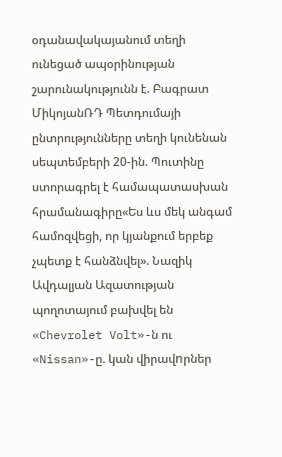օդանավակայանում տեղի ունեցած ապօրինության շարունակությունն է. Բագրատ ՄիկոյանՌԴ Պետդումայի ընտրությունները տեղի կունենան սեպտեմբերի 20-ին. Պուտինը ստորագրել է համապատասխան հրամանագիրը«Ես ևս մեկ անգամ համոզվեցի, որ կյանքում երբեք չպետք է հանձնվել». Նազիկ Ավդալյան Ազատության պողոտայում բախվել են «Chevrolet Volt»-ն ու «Nissan»-ը. կան վիրավnրներ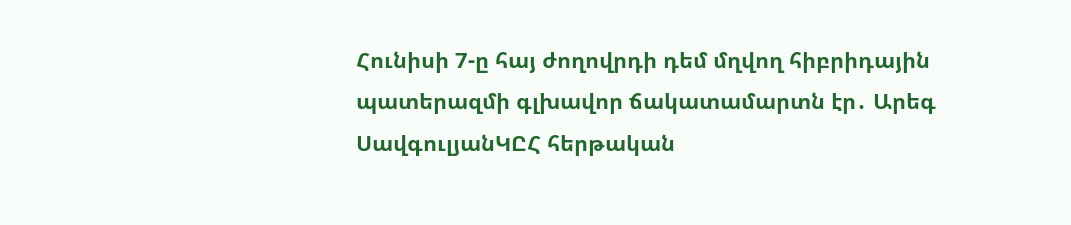Հունիսի 7-ը հայ ժողովրդի դեմ մղվող հիբրիդային պատերազմի գլխավոր ճակատամարտն էր․ Արեգ ՍավգուլյանԿԸՀ հերթական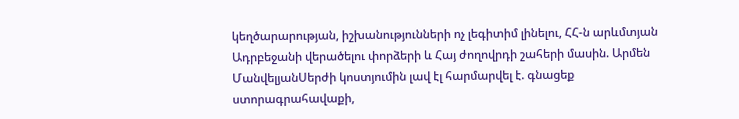կեղծարարության, իշխանությունների ոչ լեգիտիմ լինելու, ՀՀ-ն արևմտյան Ադրբեջանի վերածելու փորձերի և Հայ ժողովրդի շահերի մասին. Արմեն ՄանվելյանՍերժի կոստյումին լավ էլ հարմարվել է. գնացեք ստորագրահավաքի,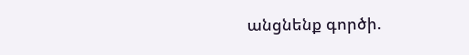անցնենք գործի.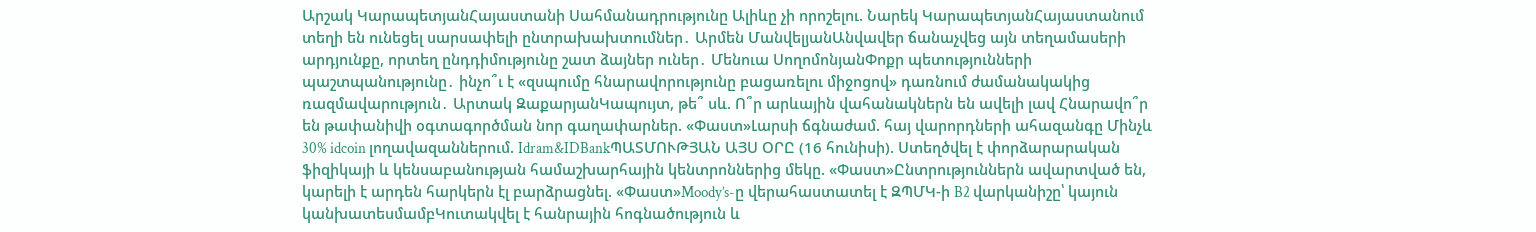Արշակ ԿարապետյանՀայաստանի Սահմանադրությունը Ալիևը չի որոշելու. Նարեկ ԿարապետյանՀայաստանում տեղի են ունեցել սարսափելի ընտրախախտումներ․ Արմեն ՄանվելյանԱնվավեր ճանաչվեց այն տեղամասերի արդյունքը, որտեղ ընդդիմությունը շատ ձայներ ուներ․ Մենուա ՍողոմոնյանՓոքր պետությունների պաշտպանությունը․ ինչո՞ւ է «զսպումը հնարավորությունը բացառելու միջոցով» դառնում ժամանակակից ռազմավարություն․ Արտակ ԶաքարյանԿապույտ, թե՞ սև. Ո՞ր արևային վահանակներն են ավելի լավ Հնարավո՞ր են թափանիվի օգտագործման նոր գաղափարներ. «Փաստ»Լարսի ճգնաժամ. հայ վարորդների ահազանգը Մինչև 30% idcoin լողավազաններում. Idram&IDBankՊԱՏՄՈՒԹՅԱՆ ԱՅՍ ՕՐԸ (16 հունիսի). Ստեղծվել է փորձարարական ֆիզիկայի և կենսաբանության համաշխարհային կենտրոններից մեկը. «Փաստ»Ընտրություններն ավարտված են, կարելի է արդեն հարկերն էլ բարձրացնել. «Փաստ»Moody’s-ը վերահաստատել է ԶՊՄԿ-ի B2 վարկանիշը՝ կայուն կանխատեսմամբԿուտակվել է հանրային հոգնածություն և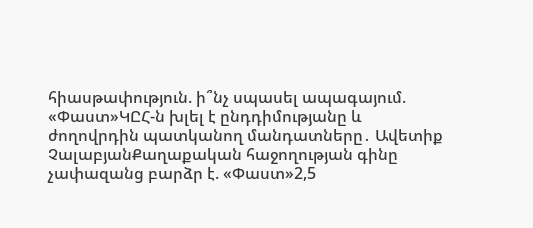հիասթափություն. ի՞նչ սպասել ապագայում. «Փաստ»ԿԸՀ-ն խլել է ընդդիմությանը և ժողովրդին պատկանող մանդատները․ Ավետիք ՉալաբյանՔաղաքական հաջողության գինը չափազանց բարձր է. «Փաստ»2,5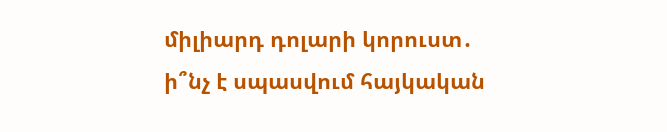միլիարդ դոլարի կորուստ․ ի՞նչ է սպասվում հայկական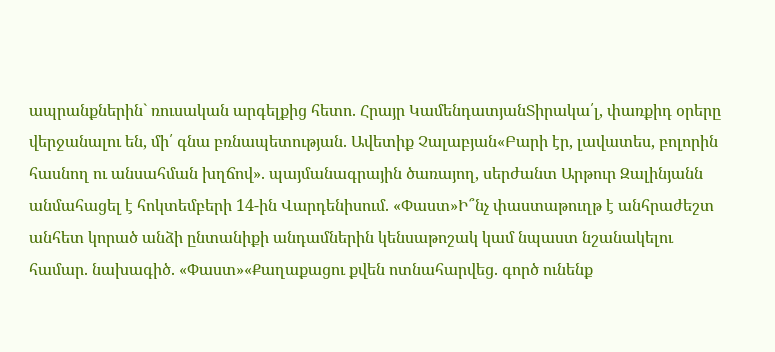ապրանքներին` ռուսական արգելքից հետո. Հրայր ԿամենդատյանՏիրակա՛լ, փառքիդ օրերը վերջանալու են, մի՛ գնա բռնապետության. Ավետիք Չալաբյան«Բարի էր, լավատես, բոլորին հասնող ու անսահման խղճով». պայմանագրային ծառայող, սերժանտ Արթուր Զալինյանն անմահացել է հոկտեմբերի 14-ին Վարդենիսում. «Փաստ»Ի՞նչ փաստաթուղթ է անհրաժեշտ անհետ կորած անձի ընտանիքի անդամներին կենսաթոշակ կամ նպաստ նշանակելու համար. նախագիծ. «Փաստ»«Քաղաքացու քվեն ոտնահարվեց. գործ ունենք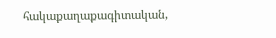հակաքաղաքագիտական,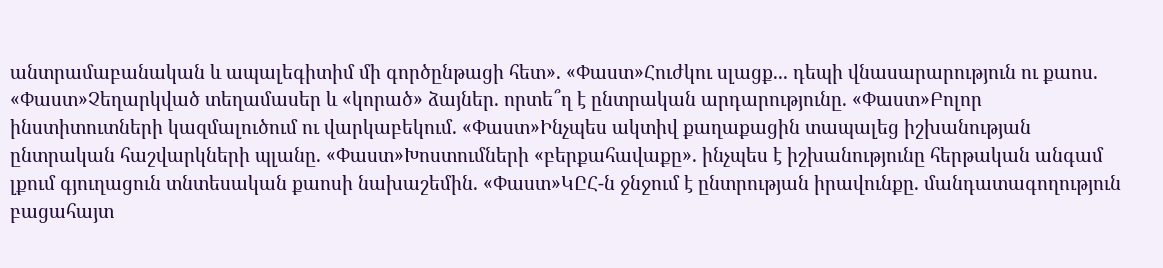անտրամաբանական և ապալեգիտիմ մի գործընթացի հետ». «Փաստ»Հուժկու սլացք... դեպի վնասարարություն ու քաոս. «Փաստ»Չեղարկված տեղամասեր և «կորած» ձայներ. որտե՞ղ է ընտրական արդարությունը. «Փաստ»Բոլոր ինստիտուտների կազմալուծում ու վարկաբեկում. «Փաստ»Ինչպես ակտիվ քաղաքացին տապալեց իշխանության ընտրական հաշվարկների պլանը. «Փաստ»Խոստումների «բերքահավաքը». ինչպես է իշխանությունը հերթական անգամ լքում գյուղացուն տնտեսական քաոսի նախաշեմին. «Փաստ»ԿԸՀ-ն ջնջում է ընտրության իրավունքը. մանդատագողություն բացահայտ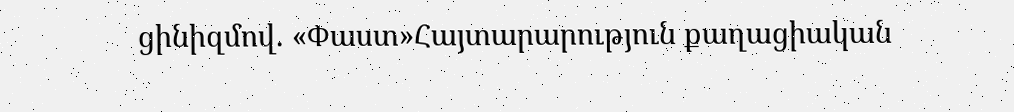ցինիզմով. «Փաստ»Հայտարարություն քաղացիական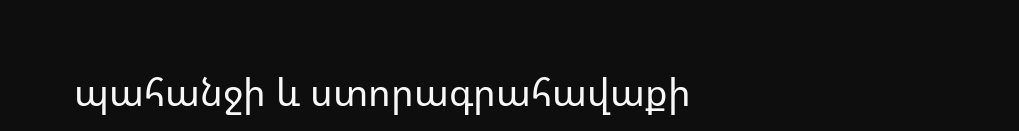պահանջի և ստորագրահավաքի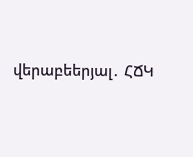վերաբեերյալ․ ՀՃԿ